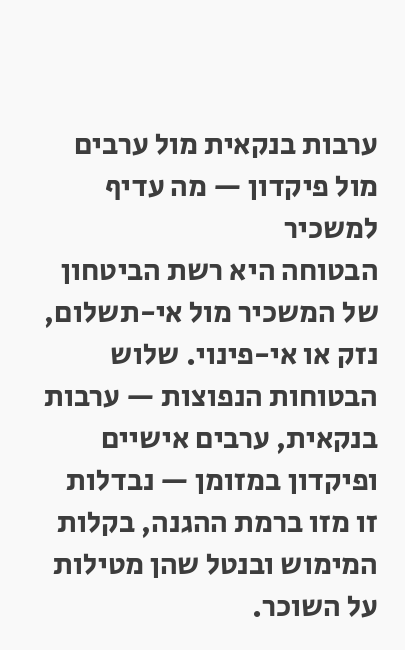ערבות בנקאית מול ערבים מול פיקדון — מה עדיף למשכיר
הבטוחה היא רשת הביטחון של המשכיר מול אי-תשלום, נזק או אי-פינוי. שלוש הבטוחות הנפוצות — ערבות בנקאית, ערבים אישיים ופיקדון במזומן — נבדלות זו מזו ברמת ההגנה, בקלות המימוש ובנטל שהן מטילות על השוכר.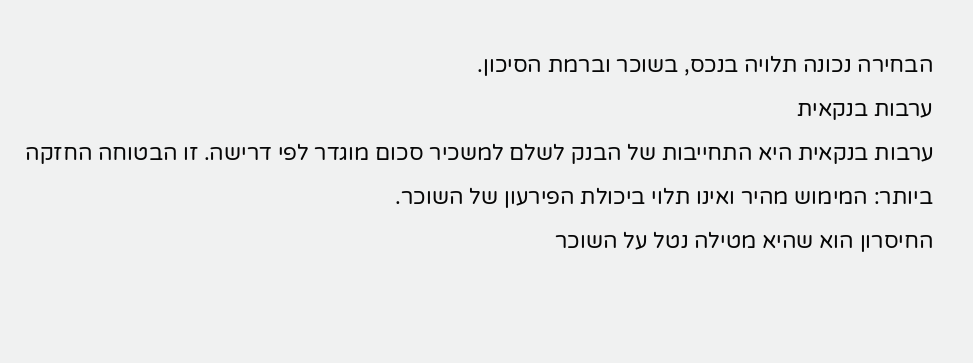הבחירה נכונה תלויה בנכס, בשוכר וברמת הסיכון.
ערבות בנקאית
ערבות בנקאית היא התחייבות של הבנק לשלם למשכיר סכום מוגדר לפי דרישה. זו הבטוחה החזקה ביותר: המימוש מהיר ואינו תלוי ביכולת הפירעון של השוכר.
החיסרון הוא שהיא מטילה נטל על השוכר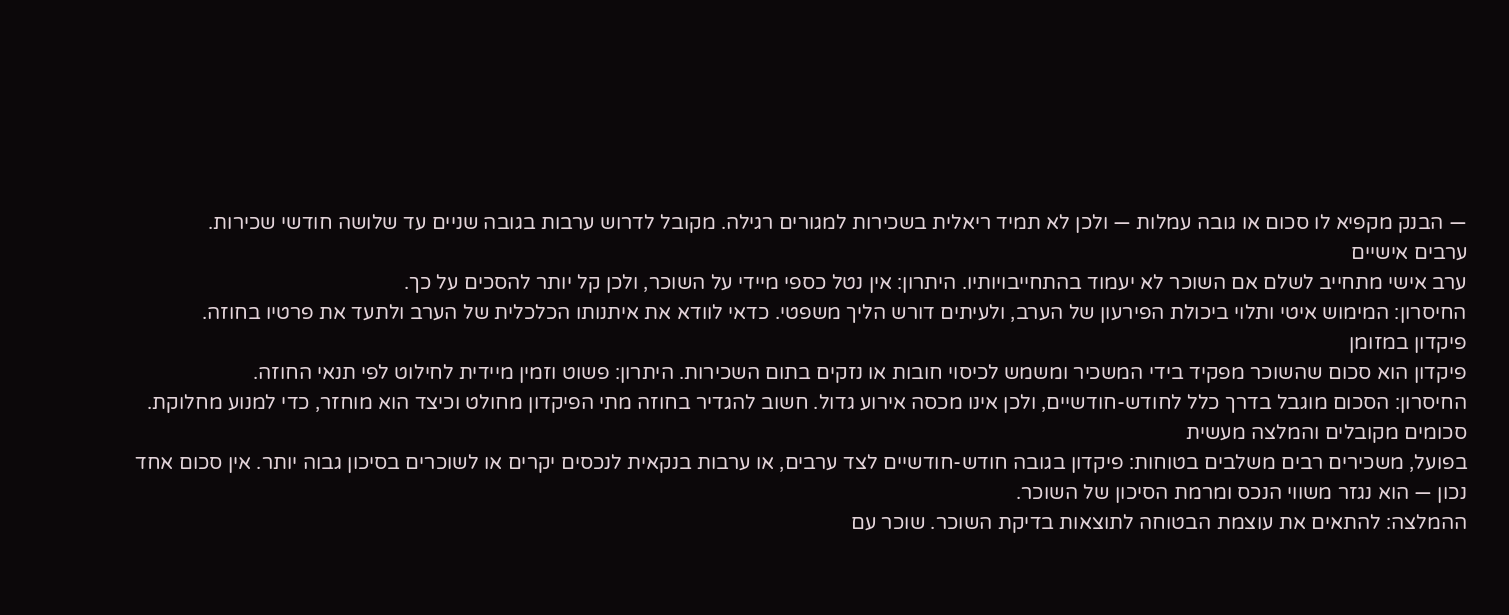— הבנק מקפיא לו סכום או גובה עמלות — ולכן לא תמיד ריאלית בשכירות למגורים רגילה. מקובל לדרוש ערבות בגובה שניים עד שלושה חודשי שכירות.
ערבים אישיים
ערב אישי מתחייב לשלם אם השוכר לא יעמוד בהתחייבויותיו. היתרון: אין נטל כספי מיידי על השוכר, ולכן קל יותר להסכים על כך.
החיסרון: המימוש איטי ותלוי ביכולת הפירעון של הערב, ולעיתים דורש הליך משפטי. כדאי לוודא את איתנותו הכלכלית של הערב ולתעד את פרטיו בחוזה.
פיקדון במזומן
פיקדון הוא סכום שהשוכר מפקיד בידי המשכיר ומשמש לכיסוי חובות או נזקים בתום השכירות. היתרון: פשוט וזמין מיידית לחילוט לפי תנאי החוזה.
החיסרון: הסכום מוגבל בדרך כלל לחודש-חודשיים, ולכן אינו מכסה אירוע גדול. חשוב להגדיר בחוזה מתי הפיקדון מחולט וכיצד הוא מוחזר, כדי למנוע מחלוקת.
סכומים מקובלים והמלצה מעשית
בפועל, משכירים רבים משלבים בטוחות: פיקדון בגובה חודש-חודשיים לצד ערבים, או ערבות בנקאית לנכסים יקרים או לשוכרים בסיכון גבוה יותר. אין סכום אחד נכון — הוא נגזר משווי הנכס ומרמת הסיכון של השוכר.
ההמלצה: להתאים את עוצמת הבטוחה לתוצאות בדיקת השוכר. שוכר עם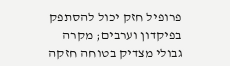פרופיל חזק יכול להסתפק בפיקדון וערבים; מקרה גבולי מצדיק בטוחה חזקה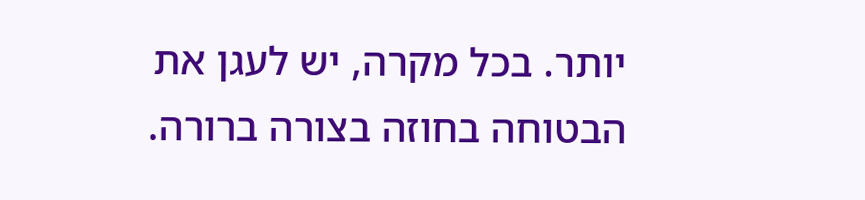יותר. בכל מקרה, יש לעגן את הבטוחה בחוזה בצורה ברורה.